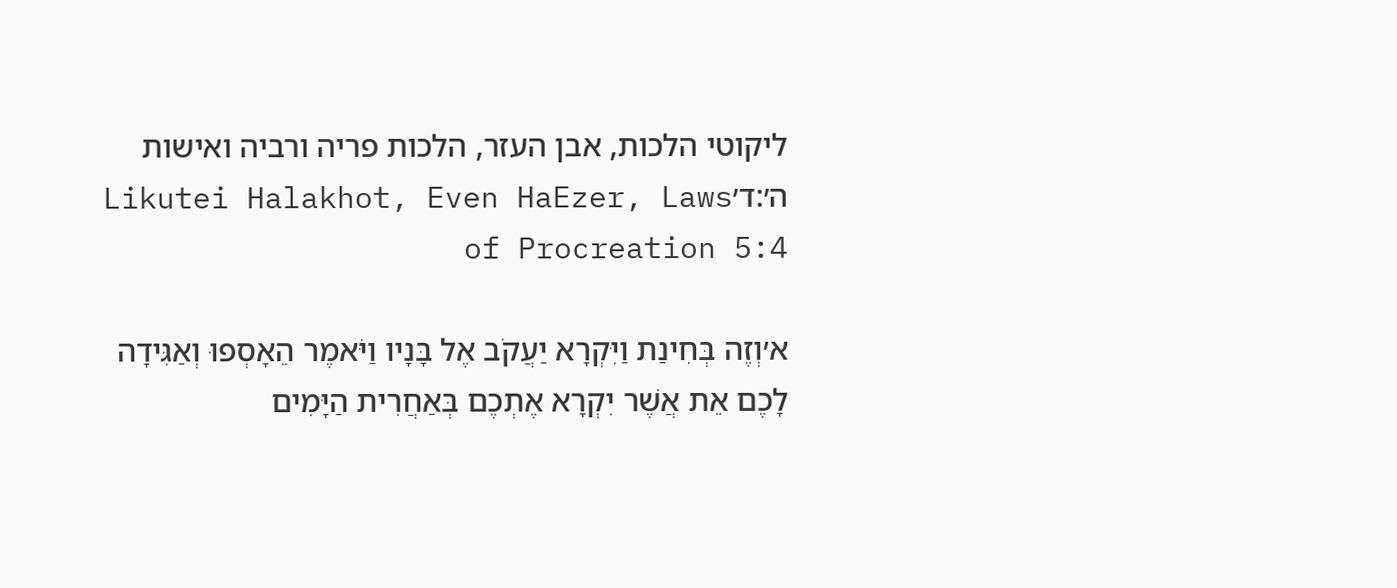ליקוטי הלכות, אבן העזר, הלכות פריה ורביה ואישות ה׳:ד׳Likutei Halakhot, Even HaEzer, Laws of Procreation 5:4

א׳וְזֶה בְּחִינַת וַיִּקְרָא יַעֲקֹב אֶל בָּנָיו וַיֹּאמֶר הֵאָסְפוּ וְאַגִּידָה לָכֶם אֵת אֲשֶׁר יִקְרָא אֶתְכֶם בְּאַחֲרִית הַיָּמִים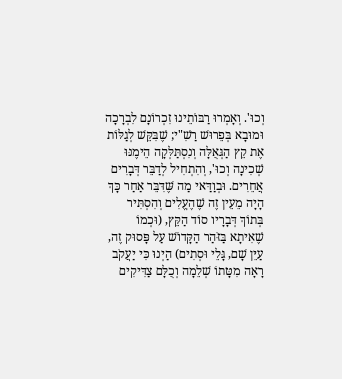וְכוּ'. וְאָמְרוּ רַבּוֹתֵינוּ זִכְרוֹנָם לִבְרָכָה וּמוּבָא בְּפֵרוּשׁ רַשִׁ"י; שֶׁבִּקֵּשׁ לְגַלּוֹת אֶת קֵץ הַגְּאֻלָּה וְנִסְתַּלְּקָה הֵימֶנּוּ שְׁכִינָה וְכוּ', וְהִתְחִיל לְדַבֵּר דְּבָרִים אֲחֵרִים. וּבְוַדַּאי מַה שֶּׁדִּבֵּר אַחַר כָּךְ הָיָה מֵעֵין זֶה שֶׁהֶעֱלִים וְהִסְתִּיר בְּתוֹךְ דְּבָרָיו סוֹד הַקֵּץ, (וּכְמוֹ שֶׁאִיתָא בַּזֹּהַר הַקָּדוֹשׁ עַל פָּסוּק זֶה, עַיֵּן שָׁם, גָּלֵי וּסְתִים) הַיְנוּ כִּי יַעֲקֹב רָאָה מִטָּתוֹ שְׁלֵמָה וְכֻלָּם צַדִּיקִים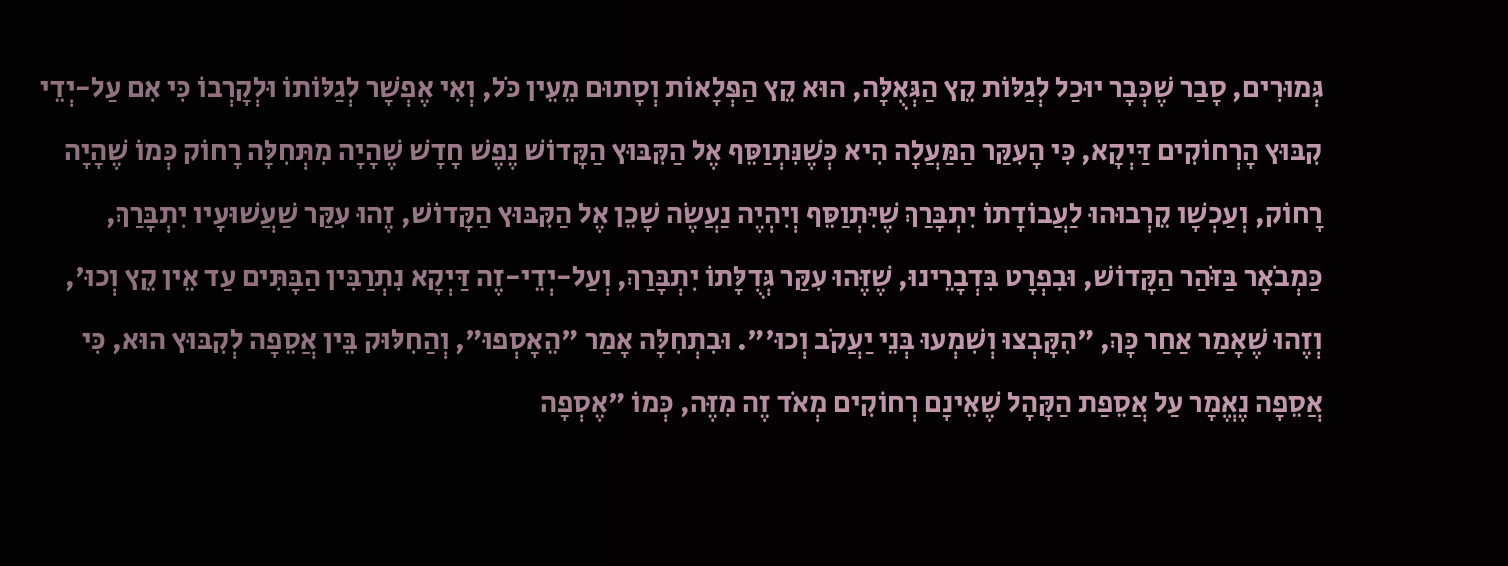גְּמוּרִים, סָבַר שֶׁכְּבָר יוּכַל לְגַלּוֹת קֵץ הַגְּאֻלָּה, הוּא קֵץ הַפְּלָאוֹת וְסָתוּם מֵעֵין כֹּל, וְאִי אֶפְשָׁר לְגַלּוֹתוֹ וּלְקָרְבוֹ כִּי אִם עַל-יְדֵי קִבּוּץ הָרְחוֹקִים דַּיְקָא, כִּי הָעִקַּר הַמַּעֲלָה הִיא כְּשֶׁנִּתְוַסֵּף אֶל הַקִּבּוּץ הַקָּדוֹשׁ נֶפֶשׁ חָדָשׁ שֶׁהָיָה מִתְּחִלָּה רָחוֹק כְּמוֹ שֶׁהָיָה רָחוֹק, וְעַכְשָׁו קֵרְבוּהוּ לַעֲבוֹדָתוֹ יִתְבָּרַךְ שֶׁיִּתְוַסֵּף וְיִהְיֶה נַעֲשֶׂה שָׁכֵן אֶל הַקִּבּוּץ הַקָּדוֹשׁ, זֶהוּ עִקַּר שַׁעֲשׁוּעָיו יִתְבָּרַךְ, כַּמְבֹאָר בַּזֹּהַר הַקָּדוֹשׁ, וּבִפְרָט בִּדְבָרֵינוּ, שֶׁזֶּהוּ עִקַּר גְּדֻלָּתוֹ יִתְבָּרַךְ, וְעַל-יְדֵי-זֶה דַּיְקָא נִתְרַבִּין הַבָּתִּים עַד אֵין קֵץ וְכוּ', וְזֶהוּ שֶׁאָמַר אַחַר כָּךְ, "הִקָּבְצוּ וְשִׁמְעוּ בְּנֵי יַעֲקֹב וְכוּ'". וּבִתְחִלָּה אָמַר "הֵאָסְפוּ", וְהַחִלּוּק בֵּין אֲסֵפָה לְקִבּוּץ הוּא, כִּי אֲסֵפָה נֶאֱמָר עַל אֲסֵפַת הַקָּהָל שֶׁאֵינָם רְחוֹקִים מְאֹד זֶה מִזֶּה, כְּמוֹ "אֶסְפָה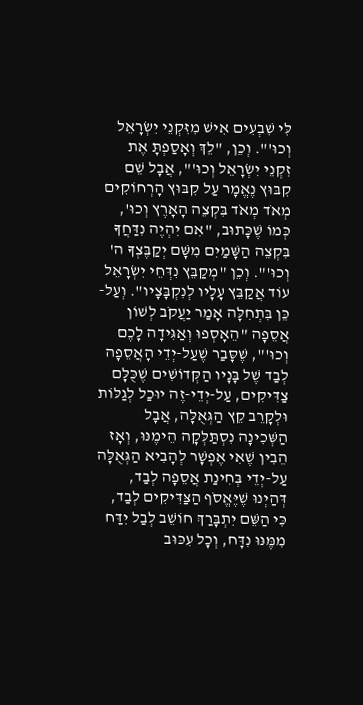לִּי שִׁבְעִים אִישׁ מִזִּקְנֵי יִשְׂרָאֵל וְכוּ'". וְכֵן, "לֵךְ וְאָסַפְתָּ אֶת זִקְנֵי יִשְׂרָאֵל וְכוּ'", אֲבָל שֵׁם קִבּוּץ נֶאֱמָר עַל קִבּוּץ הָרְחוֹקִים מְאֹד מְאֹד בִּקְצֵה הָאָרֶץ וְכוּ', כְּמוֹ שֶׁכָּתוּב, "אִם יִהְיֶה נִדַּחֲךָ בִּקְצֵה הַשָּׁמַיִם מִשָּׁם יְקַבֶּצְךָ ה' וְכוּ'". וְכֵן "מְקַבֵּץ נִדְּחֵי יִשְׂרָאֵל עוֹד אֲקַבֵּץ עָלָיו לְנִקְבָּצָיו". וְעַל-כֵּן בִּתְחִלָּה אָמַר יַעֲקֹב לְשׁוֹן אֲסֵפָה "הֵאָסְפוּ וְאַגִּידָה לָכֶם וְכוּ'", שֶׁסָּבַר שֶׁעַל-יְדֵי הָאֲסֵפָה לְבַד שֶׁל בָּנָיו הַקְּדוֹשִׁים שֶׁכֻּלָּם צַדִּיקִים, עַל-יְדֵי-זֶה יוּכַל לְגַלּוֹת וּלְקָרֵב קֵץ הַגְּאֻלָּה, אֲבָל הַשְּׁכִינָה נִסְתַּלְּקָה הֵימֶנּוּ, וְאָז הֵבִין שֶׁאִי אֶפְשָׁר לְהָבִיא הַגְּאֻלָּה עַל-יְדֵי בְּחִינַת אֲסֵפָה לְבַד, דְּהַיְנוּ שֶׁיֶּאֱסֹף הַצַּדִּיקִים לְבַד, כִּי הַשֵּׁם יִתְבָּרַךְ חוֹשֵׁב לְבַל יִדַּח מִמֶּנּוּ נִדָּח, וְכָל עִכּוּב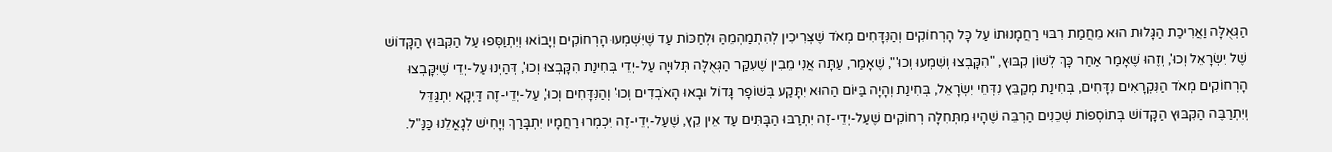הַגְּאֻלָּה וַאֲרִיכַת הַגָּלוּת הוּא מֵחֲמַת רִבּוּי רַחֲמָנוּתוֹ עַל כָּל הָרְחוֹקִים וְהַנִּדָּחִים מְאֹד שֶׁצְּרִיכִין לְהִתְמַהְמֵהַּ וּלְחַכּוֹת עַד שֶׁיִּשְׁמְעוּ הָרְחוֹקִים וְיָבוֹאוּ וְיִתְוַסְּפוּ עַל הַקִּבּוּץ הַקָּדוֹשׁ שֶׁל יִשְׂרָאֵל וְכוּ', וְזֶהוּ שֶׁאָמַר אַחַר כָּךְ לְשׁוֹן קִבּוּץ, "הִקָּבְצוּ וְשִׁמְעוּ וְכוּ'", שֶׁאָמַר, עַתָּה אֲנִי מֵבִין שֶׁעִקַּר הַגְּאֻלָּה תְּלוּיָה עַל-יְדֵי בְּחִינַת הִקָּבְצוּ וְכוּ', דְּהַיְנוּ עַל-יְדֵי שֶׁיִּקָּבְצוּ הָרְחוֹקִים מְאֹד הַנִּקְרָאִים נִדָּחִים, בְּחִינַת מְקַבֵּץ נִדְּחֵי יִשְׂרָאֵל, בְּחִינַת וְהָיָה בַּיּוֹם הַהוּא יִתָּקַע בְּשׁוֹפָר גָּדוֹל וּבָאוּ הָאֹבְדִים וְכוּ' וְהַנִּדָּחִים וְכוּ', עַל-יְדֵי-זֶה דַּיְקָא יִתְגַּדֵּל וְיִתְרַבֶּה הַקִּבּוּץ הַקָּדוֹשׁ בְּתוֹסְפוֹת שְׁכֵנִים הַרְבֵּה שֶׁהָיוּ מִתְּחִלָּה רְחוֹקִים שֶׁעַל-יְדֵי-זֶה יִתְרַבּוּ הַבָּתִּים עַד אֵין קֵץ, שֶׁעַל-יְדֵי-זֶה יִכְמְרוּ רַחֲמָיו יִתְבָּרַךְ וְיָחִישׁ לְגָאֳלֵנוּ כַּנַּ"ל.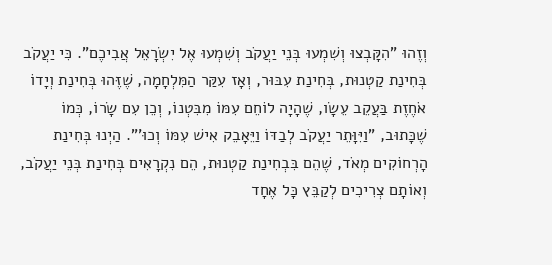וְזֶהוּ "הִקָּבְצוּ וְשִׁמְעוּ בְּנֵי יַעֲקֹב וְשִׁמְעוּ אֶל יִשְׂרָאֵל אֲבִיכֶם". כִּי יַעֲקֹב בְּחִינַת קַטְנוּת, בְּחִינַת עִבּוּר, וְאָז עִקַּר הַמִּלְחָמָה, שֶׁזֶּהוּ בְּחִינַת וְיָדוֹ אֹחֶזֶת בַּעֲקֵב עֵשָׂו, שֶׁהָיָה לוֹחֵם עִמּוֹ מִבִּטְנוֹ, וְכֵן עִם שָׂרוֹ, כְּמוֹ שֶׁכָּתוּב, "וַיִּוָּתֵר יַעֲקֹב לְבַדּוֹ וַיֵּאָבֵק אִישׁ עִמּוֹ וְכוּ'". הַיְנוּ בְּחִינַת הָרְחוֹקִים מְאֹד, שֶׁהֵם בִּבְחִינַת קַטְנוּת, הֵם נִקְרָאִים בְּחִינַת בְּנֵי יַעֲקֹב, וְאוֹתָם צְרִיכִים לְקַבֵּץ כָּל אֶחָד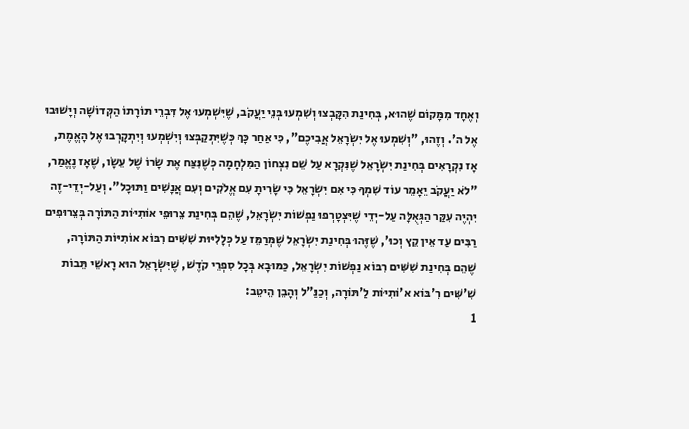וְאֶחָד מִמָּקוֹם שֶׁהוּא, בְּחִינַת הִקָּבְצוּ וְשִׁמְעוּ בְּנֵי יַעֲקֹב, שֶׁיִּשְׁמְעוּ אֶל דִּבְרֵי תּוֹרָתוֹ הַקְּדוֹשָׁה וְיָשׁוּבוּ אֶל ה'. וְזֶהוּ, "וְשִׁמְעוּ אֶל יִשְׂרָאֵל אֲבִיכֶם", כִּי אַחַר כָּךְ כְּשֶׁיִּתְקַבְּצוּ וְיִשְׁמְעוּ וְיִתְקָרְבוּ אֶל הָאֱמֶת, אָז נִקְרָאִים בְּחִינַת יִשְׂרָאֵל שֶׁנִּקְרָא עַל שֵׁם נִצְחוֹן הַמִּלְחָמָה כְּשֶׁנִּצַּח אֶת שָׂרוֹ שֶׁל עֵשָׂו, שֶׁאָז נֶאֱמַר, "לֹא יַעֲקֹב יֵאָמֵר עוֹד שִׁמְךָ כִּי אִם יִשְׂרָאֵל כִּי שָׂרִיתָ עִם אֱלֹקִים וְעִם אֲנָשִׁים וַתּוּכָל". וְעַל-יְדֵי-זֶה יִהְיֶה עִקַּר הַגְּאֻלָּה עַל-יְדֵי שֶׁיִּצְטָרְפוּ נַפְשׁוֹת יִשְׂרָאֵל, שֶׁהֵם בְּחִינַת צֵרוּפֵי אוֹתִיּוֹת הַתּוֹרָה בְּצֵרוּפִים רַבִּים עַד אֵין קֵץ וְכוּ', שֶׁזֶּהוּ בְּחִינַת יִשְׂרָאֵל שֶׁמְּרַמֵּז עַל כְּלָלִיּוּת שִׁשִּׁים רִבּוֹא אוֹתִיּוֹת הַתּוֹרָה, שֶׁהֵם בְּחִינַת שִׁשִּׁים רִבּוֹא נַפְשׁוֹת יִשְׂרָאֵל, כַּמּוּבָא בְּכָל סִפְרֵי קֹדֶשׁ, שֶׁיִּשְׂרָאֵל הוּא רָאשֵׁי תֵּבוֹת שִׁ'שִּׁים רִ'בּוֹא א'וֹתִיּוֹת לַ'תּוֹרָה, וְכַנַּ"ל וְהָבֵן הֵיטֵב:
1